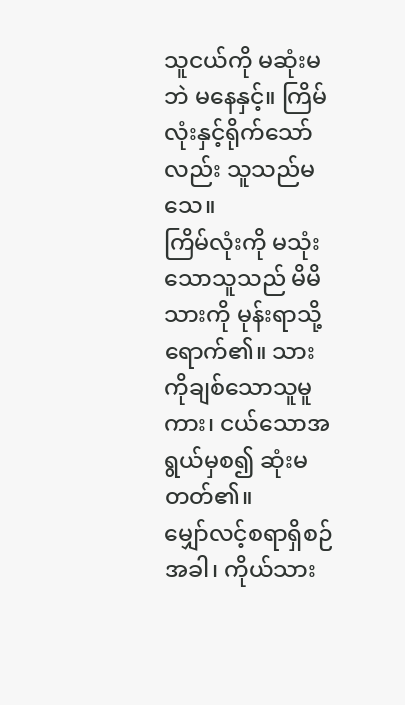သူငယ်ကို မဆုံးမဘဲ မနေနှင့်။ ကြိမ်လုံးနှင့်ရိုက်သော်လည်း သူသည်မသေ။
ကြိမ်လုံးကို မသုံးသောသူသည် မိမိသားကို မုန်းရာသို့ရောက်၏။ သားကိုချစ်သောသူမူကား၊ ငယ်သောအရွယ်မှစ၍ ဆုံးမတတ်၏။
မျှော်လင့်စရာရှိစဉ်အခါ၊ ကိုယ်သား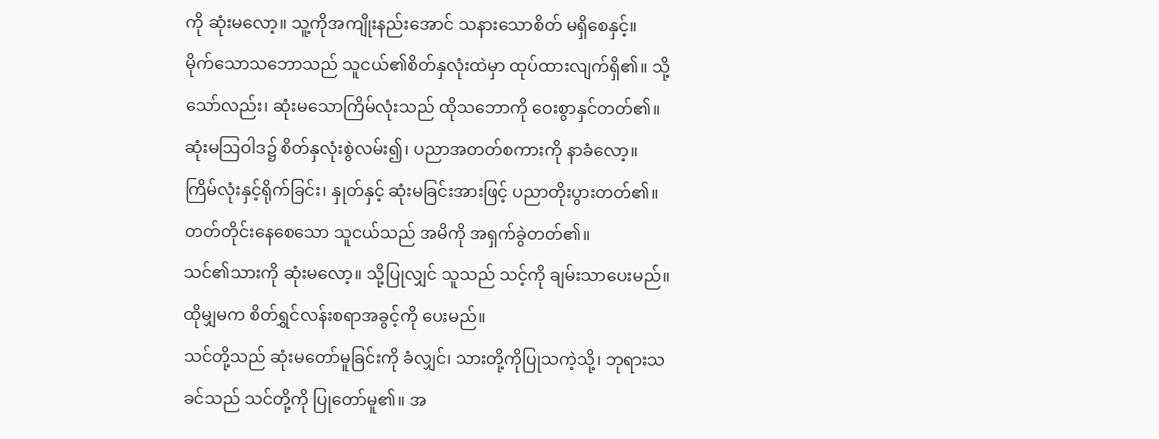ကို ဆုံးမလော့။ သူ့ကိုအကျိုးနည်းအောင် သနားသောစိတ် မရှိစေနှင့်။
မိုက်သောသဘောသည် သူငယ်၏စိတ်နှလုံးထဲမှာ ထုပ်ထားလျက်ရှိ၏။ သို့သော်လည်း၊ ဆုံးမသောကြိမ်လုံးသည် ထိုသဘောကို ဝေးစွာနှင်တတ်၏။
ဆုံးမဩဝါဒ၌ စိတ်နှလုံးစွဲလမ်း၍၊ ပညာအတတ်စကားကို နာခံလော့။
ကြိမ်လုံးနှင့်ရိုက်ခြင်း၊ နှုတ်နှင့် ဆုံးမခြင်းအားဖြင့် ပညာတိုးပွားတတ်၏။ တတ်တိုင်းနေစေသော သူငယ်သည် အမိကို အရှက်ခွဲတတ်၏။
သင်၏သားကို ဆုံးမလော့။ သို့ပြုလျှင် သူသည် သင့်ကို ချမ်းသာပေးမည်။ ထိုမျှမက စိတ်ရွှင်လန်းစရာအခွင့်ကို ပေးမည်။
သင်တို့သည် ဆုံးမတော်မူခြင်းကို ခံလျှင်၊ သားတို့ကိုပြုသကဲ့သို့၊ ဘုရားသခင်သည် သင်တို့ကို ပြုတော်မူ၏။ အ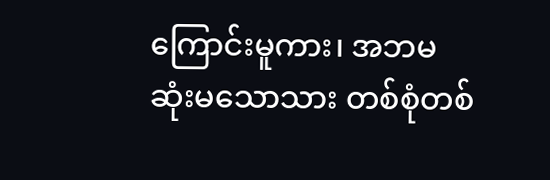ကြောင်းမူကား၊ အဘမဆုံးမသောသား တစ်စုံတစ်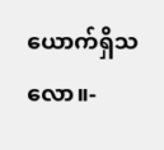ယောက်ရှိသလော။-